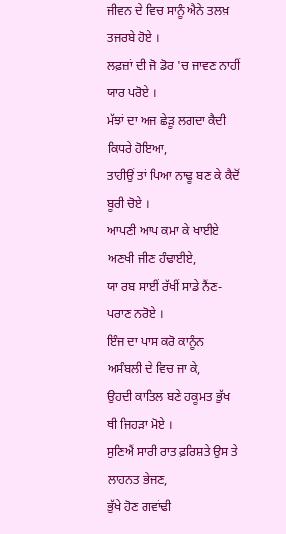ਜੀਵਨ ਦੇ ਵਿਚ ਸਾਨੂੰ ਐਨੇ ਤਲਖ਼ ਤਜਰਬੇ ਹੋਏ ।
ਲਫ਼ਜ਼ਾਂ ਦੀ ਜੋ ਡੋਰ 'ਚ ਜਾਵਣ ਨਾਹੀਂ ਯਾਰ ਪਰੋਏ ।
ਮੱਝਾਂ ਦਾ ਅਜ ਛੇੜੂ ਲਗਦਾ ਕੈਦੀ ਕਿਧਰੇ ਹੋਇਆ,
ਤਾਹੀਉਂ ਤਾਂ ਪਿਆ ਨਾਢੂ ਬਣ ਕੇ ਕੈਦੋਂ ਬੂਰੀ ਚੋਏ ।
ਆਪਣੀ ਆਪ ਕਮਾ ਕੇ ਖਾਈਏ ਅਣਖੀ ਜੀਣ ਹੰਢਾਈਏ,
ਯਾ ਰਬ ਸਾਈਂ ਰੱਖੀਂ ਸਾਡੇ ਨੈਂਣ-ਪਰਾਣ ਨਰੋਏ ।
ਇੰਜ ਦਾ ਪਾਸ ਕਰੋ ਕਾਨੂੰਨ ਅਸੰਬਲੀ ਦੇ ਵਿਚ ਜਾ ਕੇ,
ਉਹਦੀ ਕਾਤਿਲ ਬਣੇ ਹਕੂਮਤ ਭੁੱਖ ਥੀ ਜਿਹੜਾ ਮੋਏ ।
ਸੁਣਿਐਂ ਸਾਰੀ ਰਾਤ ਫ਼ਰਿਸ਼ਤੇ ਉਸ ਤੇ ਲਾਹਨਤ ਭੇਜਣ,
ਭੁੱਖੇ ਹੋਣ ਗਵਾਂਢੀ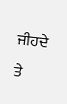ਜੀਹਦੇ ਤੇ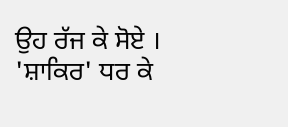ਉਹ ਰੱਜ ਕੇ ਸੋਏ ।
'ਸ਼ਾਕਿਰ' ਧਰ ਕੇ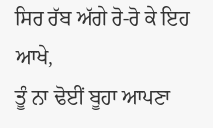ਸਿਰ ਰੱਬ ਅੱਗੇ ਰੋ-ਰੋ ਕੇ ਇਹ ਆਖੇ,
ਤੂੰ ਨਾ ਢੋਈਂ ਬੂਹਾ ਆਪਣਾ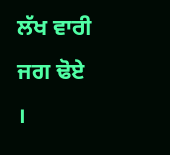ਲੱਖ ਵਾਰੀ ਜਗ ਢੋਏ ।